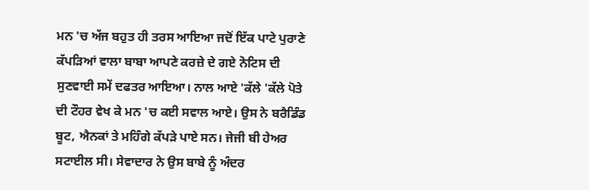ਮਨ 'ਚ ਅੱਜ ਬਹੁਤ ਹੀ ਤਰਸ ਆਇਆ ਜਦੋਂ ਇੱਕ ਪਾਟੇ ਪੁਰਾਣੇ ਕੱਪੜਿਆਂ ਵਾਲਾ ਬਾਬਾ ਆਪਣੇ ਕਰਜ਼ੇ ਦੇ ਗਏ ਨੋਟਿਸ ਦੀ ਸੁਣਵਾਈ ਸਮੇਂ ਦਫਤਰ ਆਇਆ। ਨਾਲ ਆਏ 'ਕੱਲੇ 'ਕੱਲੇ ਪੋਤੇ ਦੀ ਟੌਹਰ ਵੇਖ ਕੇ ਮਨ 'ਚ ਕਈ ਸਵਾਲ ਆਏ। ਉਸ ਨੇ ਬਰੈਡਿੰਡ ਬੂਟ, ਐਨਕਾਂ ਤੇ ਮਹਿੰਗੇ ਕੱਪੜੇ ਪਾਏ ਸਨ। ਜੇਜੀ ਬੀ ਹੇਅਰ ਸਟਾਈਲ ਸੀ। ਸੇਵਾਦਾਰ ਨੇ ਉਸ ਬਾਬੇ ਨੂੰ ਅੰਦਰ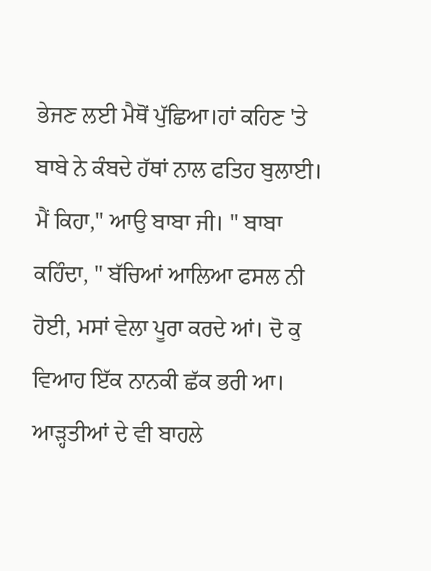ਭੇਜਣ ਲਈ ਮੈਥੋਂ ਪੁੱਛਿਆ।ਹਾਂ ਕਹਿਣ 'ਤੇ ਬਾਬੇ ਨੇ ਕੰਬਦੇ ਹੱਥਾਂ ਨਾਲ ਫਤਿਹ ਬੁਲਾਈ। ਮੈਂ ਕਿਹਾ," ਆਉ ਬਾਬਾ ਜੀ। " ਬਾਬਾ ਕਹਿੰਦਾ, " ਬੱਚਿਆਂ ਆਲਿਆ ਫਸਲ ਨੀ ਹੋਈ, ਮਸਾਂ ਵੇਲਾ ਪੂਰਾ ਕਰਦੇ ਆਂ। ਦੋ ਕੁ ਵਿਆਹ ਇੱਕ ਨਾਨਕੀ ਛੱਕ ਭਰੀ ਆ। ਆੜ੍ਹਤੀਆਂ ਦੇ ਵੀ ਬਾਹਲੇ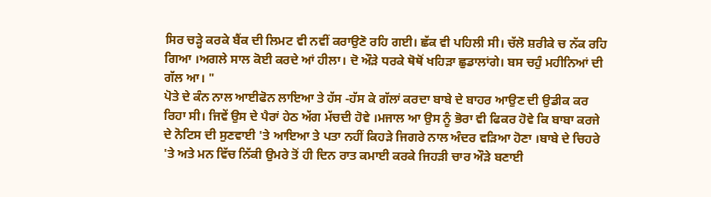ਸਿਰ ਚੜ੍ਹੇ ਕਰਕੇ ਬੈਂਕ ਦੀ ਲਿਮਟ ਵੀ ਨਵੀਂ ਕਰਾਉਣੋ ਰਹਿ ਗਈ। ਛੱਕ ਵੀ ਪਹਿਲੀ ਸੀ। ਚੱਲੋ ਸ਼ਰੀਕੇ ਚ ਨੱਕ ਰਹਿ ਗਿਆ ।ਅਗਲੇ ਸਾਲ ਕੋਈ ਕਰਦੇ ਆਂ ਹੀਲਾ। ਦੋ ਔੜੇ ਧਰਕੇ ਥੋਥੋਂ ਖਹਿੜਾ ਛੁਡਾਲਾਂਗੇ। ਬਸ ਚਹੁੰ ਮਹੀਨਿਆਂ ਦੀ ਗੱਲ ਆ। "
ਪੋਤੇ ਦੇ ਕੰਨ ਨਾਲ ਆਈਫੋਨ ਲਾਇਆ ਤੇ ਹੱਸ -ਹੱਸ ਕੇ ਗੱਲਾਂ ਕਰਦਾ ਬਾਬੇ ਦੇ ਬਾਹਰ ਆਉਣ ਦੀ ਉਡੀਕ ਕਰ ਰਿਹਾ ਸੀ। ਜਿਵੇਂ ਉਸ ਦੇ ਪੈਰਾਂ ਹੇਠ ਅੱਗ ਮੱਚਦੀ ਹੋਵੇ ।ਮਜਾਲ ਆ ਉਸ ਨੂੰ ਭੋਰਾ ਵੀ ਫਿਕਰ ਹੋਵੇ ਕਿ ਬਾਬਾ ਕਰਜੇ ਦੇ ਨੋਟਿਸ ਦੀ ਸੁਣਵਾਈ 'ਤੇ ਆਇਆ ਤੇ ਪਤਾ ਨਹੀਂ ਕਿਹੜੇ ਜਿਗਰੇ ਨਾਲ ਅੰਦਰ ਵੜਿਆ ਹੋਣਾ ।ਬਾਬੇ ਦੇ ਚਿਹਰੇ 'ਤੇ ਅਤੇ ਮਨ ਵਿੱਚ ਨਿੱਕੀ ਉਮਰੇ ਤੋਂ ਹੀ ਦਿਨ ਰਾਤ ਕਮਾਈ ਕਰਕੇ ਜਿਹੜੀ ਚਾਰ ਔੜੇ ਬਣਾਈ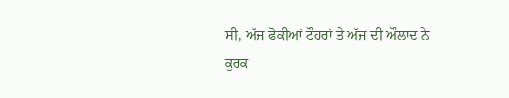ਸੀ, ਅੱਜ ਫੋਕੀਆਂ ਟੌਹਰਾਂ ਤੇ ਅੱਜ ਦੀ ਔਲਾਦ ਨੇ ਕੁਰਕ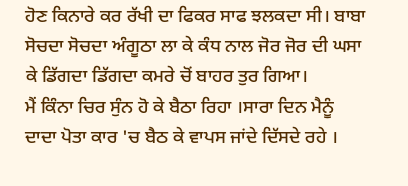ਹੋਣ ਕਿਨਾਰੇ ਕਰ ਰੱਖੀ ਦਾ ਫਿਕਰ ਸਾਫ ਝਲਕਦਾ ਸੀ। ਬਾਬਾ ਸੋਚਦਾ ਸੋਚਦਾ ਅੰਗੂਠਾ ਲਾ ਕੇ ਕੰਧ ਨਾਲ ਜੋਰ ਜੋਰ ਦੀ ਘਸਾ ਕੇ ਡਿੱਗਦਾ ਡਿੱਗਦਾ ਕਮਰੇ ਚੋਂ ਬਾਹਰ ਤੁਰ ਗਿਆ।
ਮੈਂ ਕਿੰਨਾ ਚਿਰ ਸੁੰਨ ਹੋ ਕੇ ਬੈਠਾ ਰਿਹਾ ।ਸਾਰਾ ਦਿਨ ਮੈਨੂੰ ਦਾਦਾ ਪੋਤਾ ਕਾਰ 'ਚ ਬੈਠ ਕੇ ਵਾਪਸ ਜਾਂਦੇ ਦਿੱਸਦੇ ਰਹੇ ।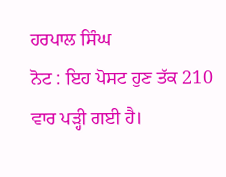ਹਰਪਾਲ ਸਿੰਘ
ਨੋਟ : ਇਹ ਪੋਸਟ ਹੁਣ ਤੱਕ 210 ਵਾਰ ਪੜ੍ਹੀ ਗਈ ਹੈ।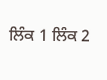ਲਿੰਕ 1 ਲਿੰਕ 2